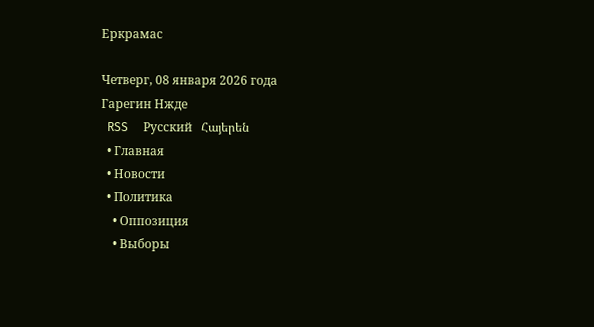Еркрамас

Четверг, 08 января 2026 года
Гарегин Нжде
  RSS     Русский   Հայերեն
  • Главная
  • Новости
  • Политика
    • Оппозиция
    • Выборы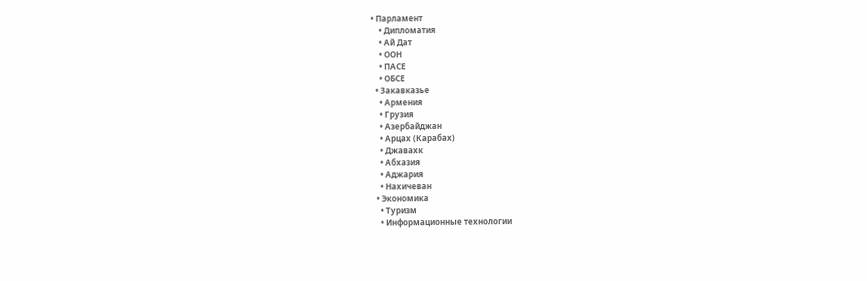• Парламент
    • Дипломатия
    • Ай Дат
    • ООН
    • ПАСЕ
    • ОБСЕ
  • Закавказье
    • Армения
    • Грузия
    • Азербайджан
    • Арцах (Карабах)
    • Джавахк
    • Абхазия
    • Аджария
    • Нахичеван
  • Экономика
    • Туризм
    • Информационные технологии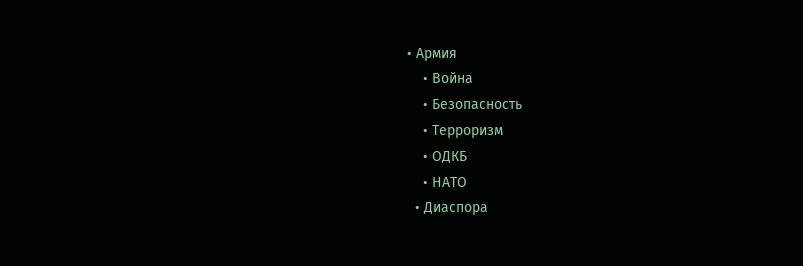• Армия
    • Война
    • Безопасность
    • Терроризм
    • ОДКБ
    • НАТО
  • Диаспора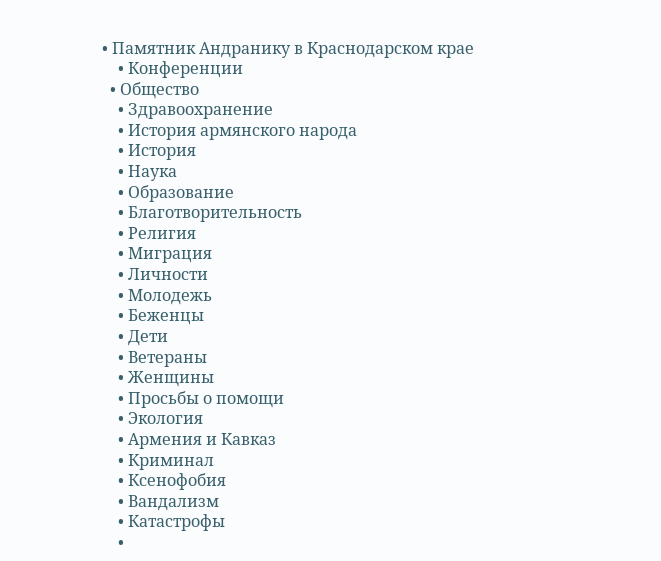• Памятник Андранику в Краснодарском крае
    • Конференции
  • Общество
    • Здравоохранение
    • История армянского народа
    • История
    • Наука
    • Образование
    • Благотворительность
    • Религия
    • Миграция
    • Личности
    • Молодежь
    • Беженцы
    • Дети
    • Ветераны
    • Женщины
    • Просьбы о помощи
    • Экология
    • Армения и Кавказ
    • Криминал
    • Ксенофобия
    • Вандализм
    • Катастрофы
    •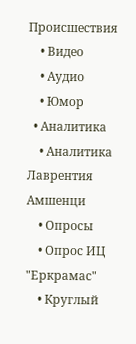Происшествия
    • Видео
    • Аудио
    • Юмор
  • Аналитика
    • Аналитика Лаврентия Амшенци
    • Опросы
    • Опрос ИЦ "Еркрамас"
    • Круглый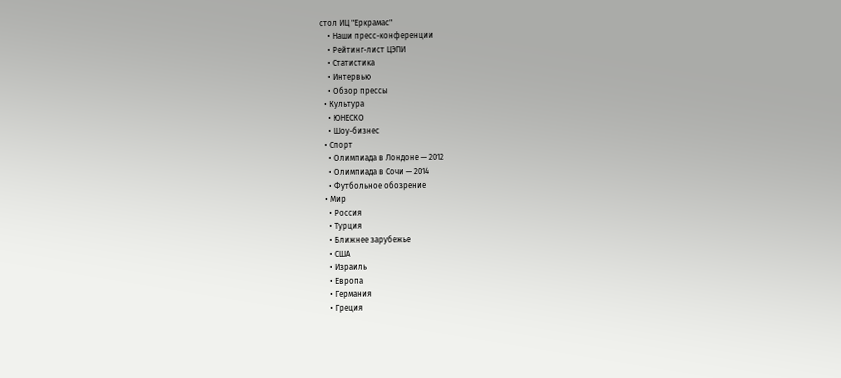стол ИЦ "Еркрамас"
    • Наши пресс-конференции
    • Рейтинг-лист ЦЭПИ
    • Статистика
    • Интервью
    • Обзор прессы
  • Культура
    • ЮНЕСКО
    • Шоу-бизнес
  • Спорт
    • Олимпиада в Лондоне — 2012
    • Олимпиада в Сочи — 2014
    • Футбольное обозрение
  • Мир
    • Россия
    • Турция
    • Ближнее зарубежье
    • США
    • Израиль
    • Европа
    • Германия
    • Греция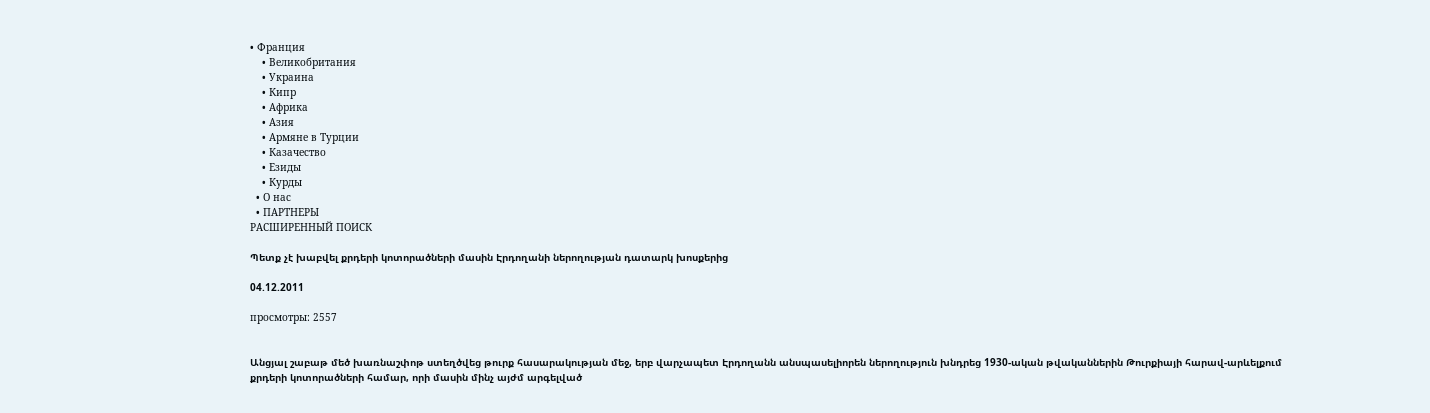• Франция
    • Великобритания
    • Украина
    • Кипр
    • Африка
    • Азия
    • Армяне в Турции
    • Казачество
    • Езиды
    • Курды
  • О нас
  • ПАРТНЕРЫ
РАСШИРЕННЫЙ ПОИСК

Պետք չէ խաբվել քրդերի կոտորածների մասին Էրդողանի ներողության դատարկ խոսքերից

04.12.2011

просмотры: 2557


Անցյալ շաբաթ մեծ խառնաշփոթ ստեղծվեց թուրք հասարակության մեջ, երբ վարչապետ Էրդողանն անսպասելիորեն ներողություն խնդրեց 1930-ական թվականներին Թուրքիայի հարավ-արևելքում քրդերի կոտորածների համար, որի մասին մինչ այժմ արգելված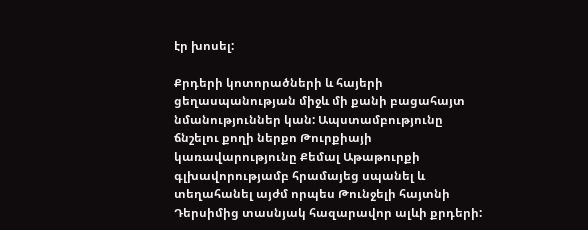էր խոսել:

Քրդերի կոտորածների և հայերի ցեղասպանության միջև մի քանի բացահայտ նմանություններ կան: Ապստամբությունը ճնշելու քողի ներքո Թուրքիայի կառավարությունը Քեմալ Աթաթուրքի գլխավորությամբ հրամայեց սպանել և տեղահանել այժմ որպես Թունջելի հայտնի Դերսիմից տասնյակ հազարավոր ալևի քրդերի: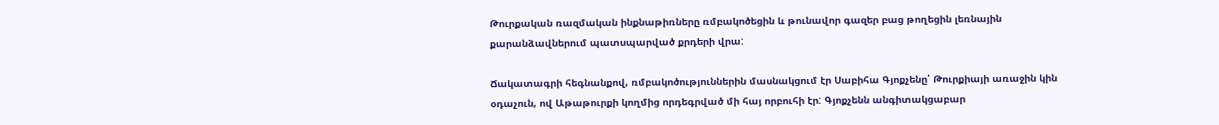Թուրքական ռազմական ինքնաթիռները ռմբակոծեցին և թունավոր գազեր բաց թողեցին լեռնային քարանձավներում պատսպարված քրդերի վրա:

Ճակատագրի հեգնանքով, ռմբակոծություններին մասնակցում էր Սաբիհա Գյոքչենը՝ Թուրքիայի առաջին կին օդաչուն, ով Աթաթուրքի կողմից որդեգրված մի հայ որբուհի էր: Գյոքչենն անգիտակցաբար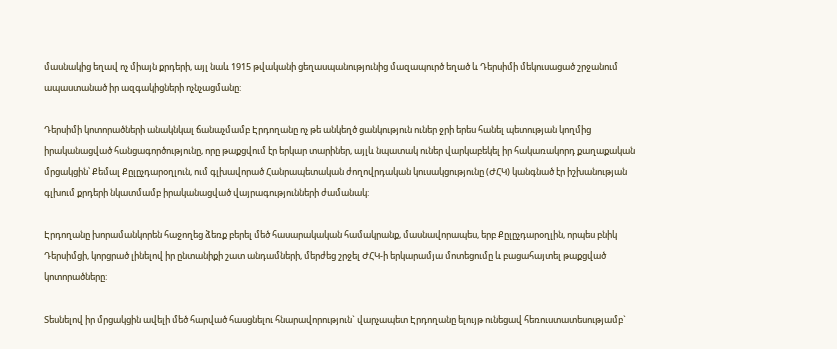մասնակից եղավ ոչ միայն քրդերի, այլ նաև 1915 թվականի ցեղասպանությունից մազապուրծ եղած և Դերսիմի մեկուսացած շրջանում ապաստանած իր ազգակիցների ոչնչացմանը:

Դերսիմի կոտորածների անակնկալ ճանաչմամբ Էրդողանը ոչ թե անկեղծ ցանկություն ուներ ջրի երես հանել պետության կողմից իրականացված հանցագործությունը, որը թաքցվում էր երկար տարիներ, այլև նպատակ ուներ վարկաբեկել իր հակառակորդ քաղաքական մրցակցին՝ Քեմալ Քըլըչդարօղլուն, ում գլխավորած Հանրապետական ժողովրդական կուսակցությունը (ԺՀԿ) կանգնած էր իշխանության գլխում քրդերի նկատմամբ իրականացված վայրագությունների ժամանակ:

Էրդողանը խորամանկորեն հաջողեց ձեռք բերել մեծ հասարակական համակրանք, մասնավորապես, երբ Քըլըչդարօղլին, որպես բնիկ Դերսիմցի, կորցրած լինելով իր ընտանիքի շատ անդամների, մերժեց շրջել ԺՀԿ-ի երկարամյա մոտեցումը և բացահայտել թաքցված կոտորածները:

Տեսնելով իր մրցակցին ավելի մեծ հարված հասցնելու հնարավորություն` վարչապետ Էրդողանը ելույթ ունեցավ հեռուստատեսությամբ`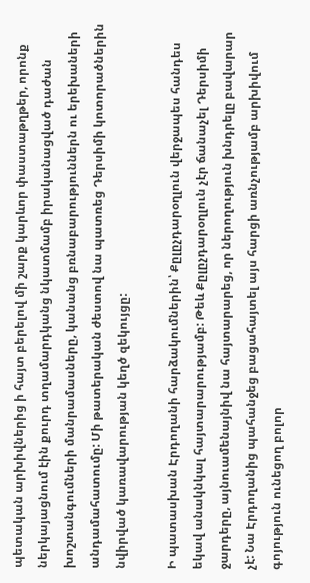պետական արխիվներից ի հայտ բերելով մի շարք կարևոր փաստաթղթեր, որոնք ներկայացնում էին քուրդ տղամարդկանց նկատմամբ իրականացված դաժան խոշտանգումների մանրամասները, կանանց բռնաբարություններն ու երեխաների անդամահատումը: Մի թատերական ժեստով նա պատռեց Դերսիմի կոտորածներին նվիրված կառավարության կեղծ զեկույցը:

Ի պատասխան Էրդողանի հարձակումներին՝ Քըլըչդարօղլուն վերջապես հանդես եկավ անակնկալ հայտարարությամբ: Թեև Քըլըչդարօղլուն չէր ճանաչել Դերսիմի ջարդերը, այնուամենայնիվ նա հայտարարեց, որ ներողություն խնդրելը բավարար չէ: Նա Էրդողանից պահանջեց բացահայտել այս հարցի առնչությամբ արխիվում գոյություն ունեցող բոլոր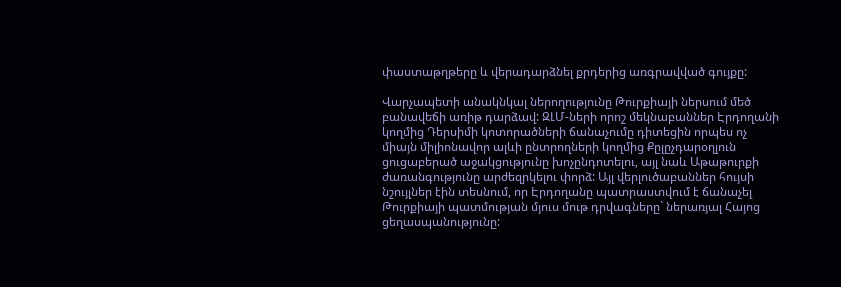փաստաթղթերը և վերադարձնել քրդերից առգրավված գույքը:

Վարչապետի անակնկալ ներողությունը Թուրքիայի ներսում մեծ բանավեճի առիթ դարձավ: ԶԼՄ-ների որոշ մեկնաբաններ Էրդողանի կողմից Դերսիմի կոտորածների ճանաչումը դիտեցին որպես ոչ միայն միլիոնավոր ալևի ընտրողների կողմից Քըլըչդարօղլուն ցուցաբերած աջակցությունը խոչընդոտելու, այլ նաև Աթաթուրքի ժառանգությունը արժեզրկելու փորձ: Այլ վերլուծաբաններ հույսի նշույլներ էին տեսնում, որ Էրդողանը պատրաստվում է ճանաչել Թուրքիայի պատմության մյուս մութ դրվագները` ներառյալ Հայոց ցեղասպանությունը: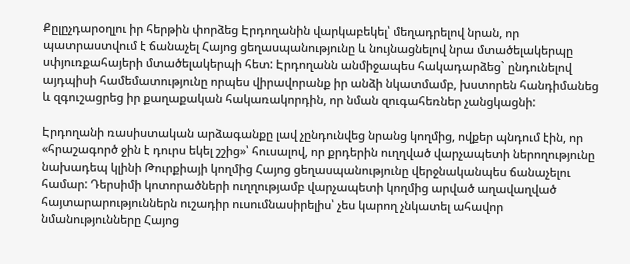Քըլըչդարօղլու իր հերթին փորձեց Էրդողանին վարկաբեկել՝ մեղադրելով նրան, որ պատրաստվում է ճանաչել Հայոց ցեղասպանությունը և նույնացնելով նրա մտածելակերպը սփյուռքահայերի մտածելակերպի հետ: Էրդողանն անմիջապես հակադարձեց` ընդունելով այդպիսի համեմատությունը որպես վիրավորանք իր անձի նկատմամբ, խստորեն հանդիմանեց և զգուշացրեց իր քաղաքական հակառակորդին, որ նման զուգահեռներ չանցկացնի:

Էրդողանի ռասիստական արձագանքը լավ չընդունվեց նրանց կողմից, ովքեր պնդում էին, որ «հրաշագործ ջին է դուրս եկել շշից»՝ հուսալով, որ քրդերին ուղղված վարչապետի ներողությունը նախադեպ կլինի Թուրքիայի կողմից Հայոց ցեղասպանությունը վերջնականպես ճանաչելու համար: Դերսիմի կոտորածների ուղղությամբ վարչապետի կողմից արված աղավաղված հայտարարություններն ուշադիր ուսումնասիրելիս՝ չես կարող չնկատել ահավոր նմանությունները Հայոց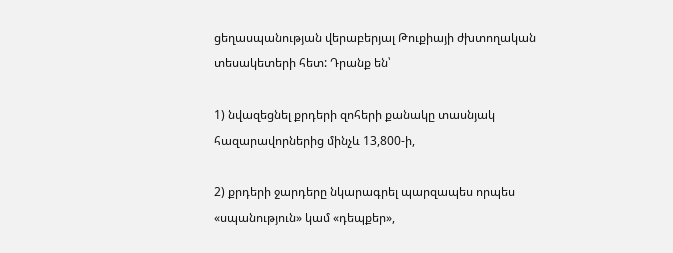ցեղասպանության վերաբերյալ Թուքիայի ժխտողական տեսակետերի հետ: Դրանք են՝

1) նվազեցնել քրդերի զոհերի քանակը տասնյակ հազարավորներից մինչև 13,800-ի,

2) քրդերի ջարդերը նկարագրել պարզապես որպես «սպանություն» կամ «դեպքեր»,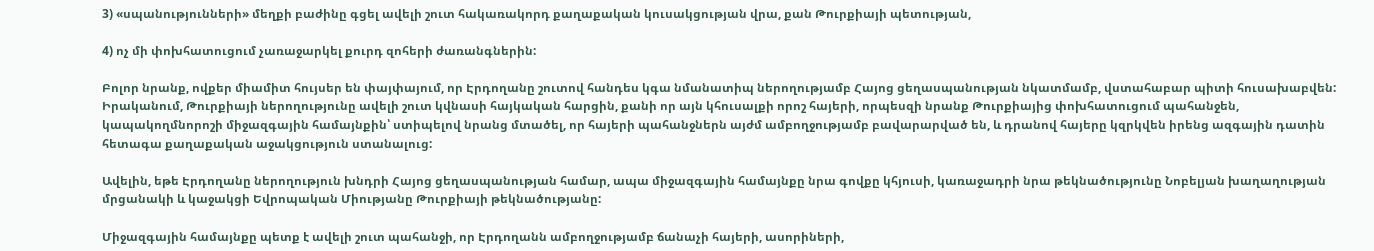3) «սպանությունների» մեղքի բաժինը գցել ավելի շուտ հակառակորդ քաղաքական կուսակցության վրա, քան Թուրքիայի պետության,

4) ոչ մի փոխհատուցում չառաջարկել քուրդ զոհերի ժառանգներին:

Բոլոր նրանք, ովքեր միամիտ հույսեր են փայփայում, որ Էրդողանը շուտով հանդես կգա նմանատիպ ներողությամբ Հայոց ցեղասպանության նկատմամբ, վստահաբար պիտի հուսախաբվեն: Իրականում, Թուրքիայի ներողությունը ավելի շուտ կվնասի հայկական հարցին, քանի որ այն կհուսալքի որոշ հայերի, որպեսզի նրանք Թուրքիայից փոխհատուցում պահանջեն, կապակողմնորոշի միջազգային համայնքին՝ ստիպելով նրանց մտածել, որ հայերի պահանջներն այժմ ամբողջությամբ բավարարված են, և դրանով հայերը կզրկվեն իրենց ազգային դատին հետագա քաղաքական աջակցություն ստանալուց:

Ավելին, եթե Էրդողանը ներողություն խնդրի Հայոց ցեղասպանության համար, ապա միջազգային համայնքը նրա գովքը կհյուսի, կառաջադրի նրա թեկնածությունը Նոբելյան խաղաղության մրցանակի և կաջակցի Եվրոպական Միությանը Թուրքիայի թեկնածությանը:

Միջազգային համայնքը պետք է ավելի շուտ պահանջի, որ Էրդողանն ամբողջությամբ ճանաչի հայերի, ասորիների,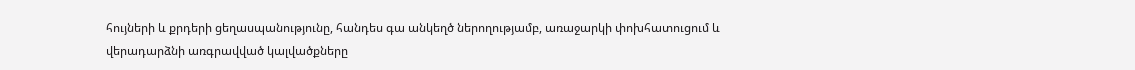հույների և քրդերի ցեղասպանությունը, հանդես գա անկեղծ ներողությամբ, առաջարկի փոխհատուցում և վերադարձնի առգրավված կալվածքները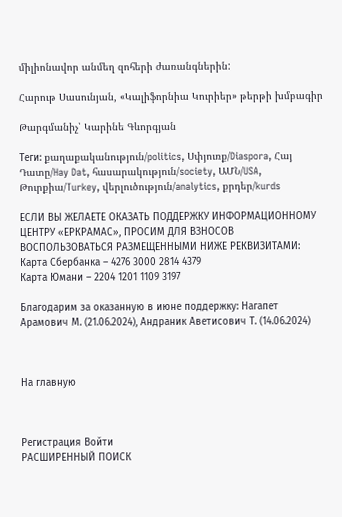միլիոնավոր անմեղ զոհերի ժառանգներին:

Հարութ Սասունյան, «Կալիֆորնիա Կուրիեր» թերթի խմբագիր

Թարգմանիչ՝ Կարինե Գևորգյան

Теги: քաղաքականություն/politics, Սփյուռք/Diaspora, Հայ Դատը/Hay Dat, հասարակություն/society, ԱՄՆ/USA, Թուրքիա/Turkey, վերլուծություն/analytics, քրդեր/kurds

ЕСЛИ ВЫ ЖЕЛАЕТЕ ОКАЗАТЬ ПОДДЕРЖКУ ИНФОРМАЦИОННОМУ ЦЕНТРУ «ЕРКРАМАС», ПРОСИМ ДЛЯ ВЗНОСОВ ВОСПОЛЬЗОВАТЬСЯ РАЗМЕЩЕННЫМИ НИЖЕ РЕКВИЗИТАМИ:
Карта Сбербанка – 4276 3000 2814 4379
Карта Юмани – 2204 1201 1109 3197

Благодарим за оказанную в июне поддержку: Нагапет Арамович М. (21.06.2024), Андраник Аветисович Т. (14.06.2024)



На главную



Регистрация Войти
РАСШИРЕННЫЙ ПОИСК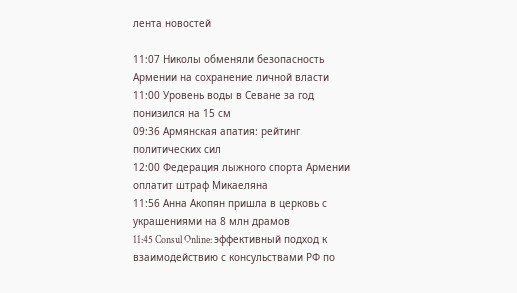лента новостей

11:07 Николы обменяли безопасность Армении на сохранение личной власти
11:00 Уровень воды в Севане за год понизился на 15 см
09:36 Армянская апатия: рейтинг политических сил
12:00 Федерация лыжного спорта Армении оплатит штраф Микаеляна
11:56 Анна Акопян пришла в церковь с украшениями на 8 млн драмов
11:45 Consul Online: эффективный подход к взаимодействию с консульствами РФ по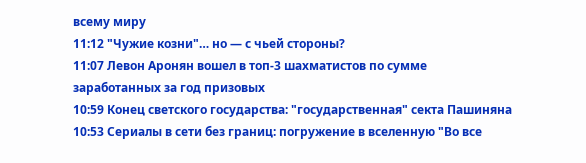всему миру
11:12 "Чужие козни"… но — с чьей стороны?
11:07 Левон Аронян вошел в топ-3 шахматистов по сумме заработанных за год призовых
10:59 Конец светского государства: "государственная" секта Пашиняна
10:53 Сериалы в сети без границ: погружение в вселенную "Во все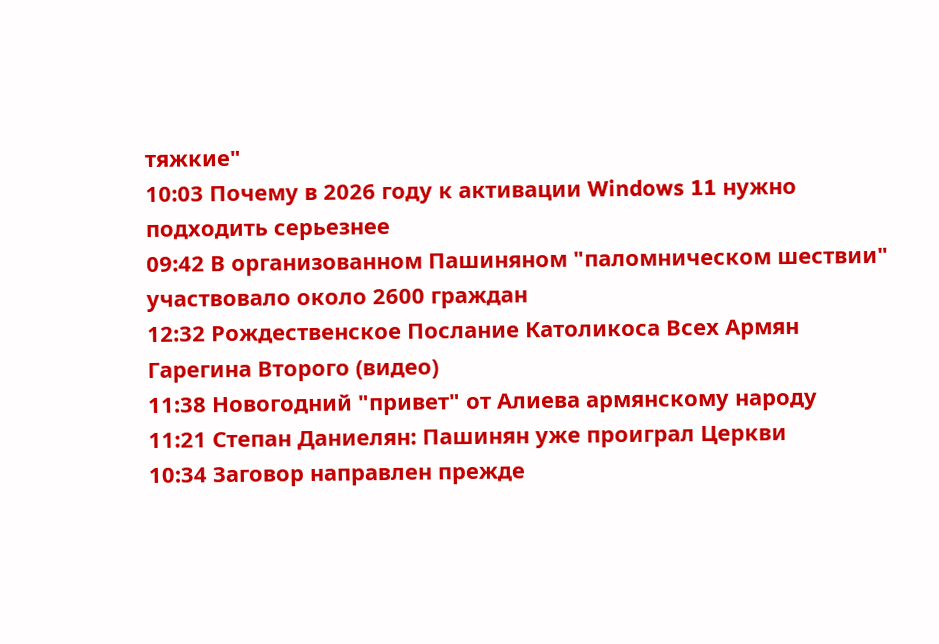тяжкие"
10:03 Почему в 2026 году к активации Windows 11 нужно подходить серьезнее
09:42 В организованном Пашиняном "паломническом шествии" участвовало около 2600 граждан
12:32 Рождественское Послание Католикоса Всех Армян Гарегина Второго (видео)
11:38 Новогодний "привет" от Алиева армянскому народу
11:21 Степан Даниелян: Пашинян уже проиграл Церкви
10:34 Заговор направлен прежде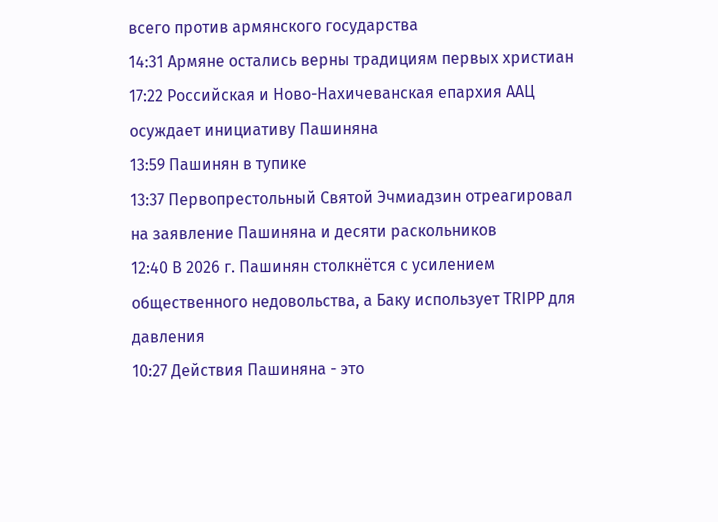всего против армянского государства
14:31 Армяне остались верны традициям первых христиан
17:22 Российская и Ново-Нахичеванская епархия ААЦ осуждает инициативу Пашиняна
13:59 Пашинян в тупике
13:37 Первопрестольный Святой Эчмиадзин отреагировал на заявление Пашиняна и десяти раскольников
12:40 В 2026 г. Пашинян столкнётся с усилением общественного недовольства, а Баку использует TRIPP для давления
10:27 Действия Пашиняна - это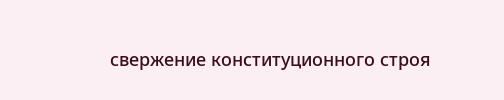свержение конституционного строя